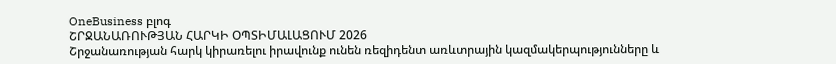OneBusiness բլոգ
ՇՐՋԱՆԱՌՈՒԹՅԱՆ ՀԱՐԿԻ ՕՊՏԻՄԱԼԱՑՈՒՄ 2026
Շրջանառության հարկ կիրառելու իրավունք ունեն ռեզիդենտ առևտրային կազմակերպությունները և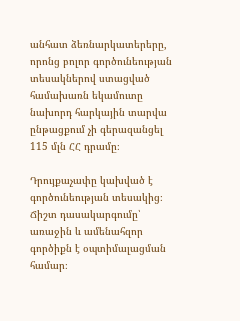անհատ ձեռնարկատերերը, որոնց բոլոր գործունեության տեսակներով ստացված համախառն եկամուտը նախորդ հարկային տարվա ընթացքում չի գերազանցել 115 մլն ՀՀ դրամը։

Դրույքաչափը կախված է գործունեության տեսակից։ Ճիշտ դասակարգումը՝ առաջին և ամենահզոր գործիքն է օպտիմալացման համար։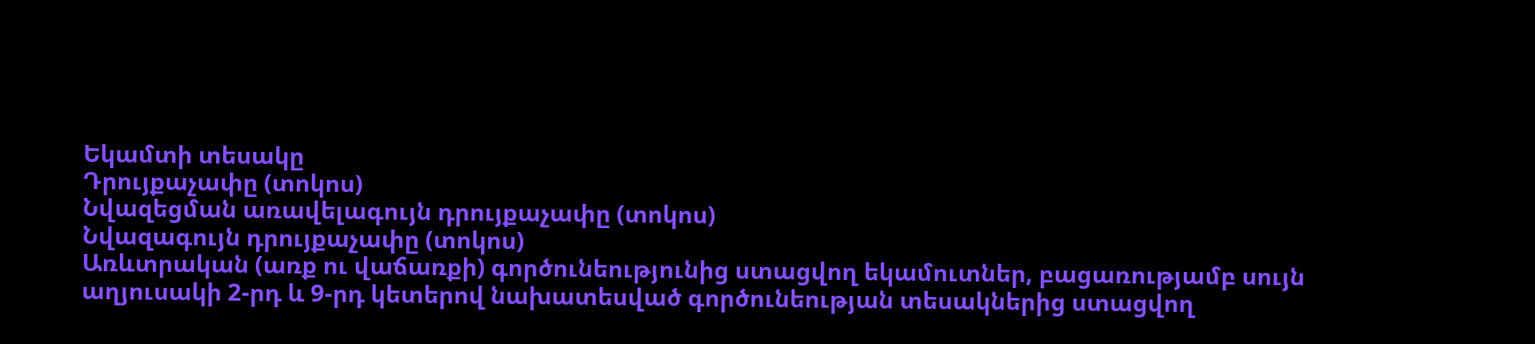Եկամտի տեսակը
Դրույքաչափը (տոկոս)
Նվազեցման առավելագույն դրույքաչափը (տոկոս)
Նվազագույն դրույքաչափը (տոկոս)
Առևտրական (առք ու վաճառքի) գործունեությունից ստացվող եկամուտներ, բացառությամբ սույն աղյուսակի 2-րդ և 9-րդ կետերով նախատեսված գործունեության տեսակներից ստացվող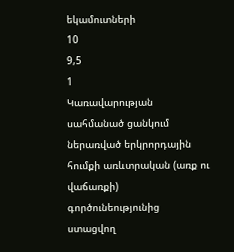եկամուտների
10
9,5
1
Կառավարության սահմանած ցանկում ներառված երկրորդային հումքի առևտրական (առք ու վաճառքի) գործունեությունից ստացվող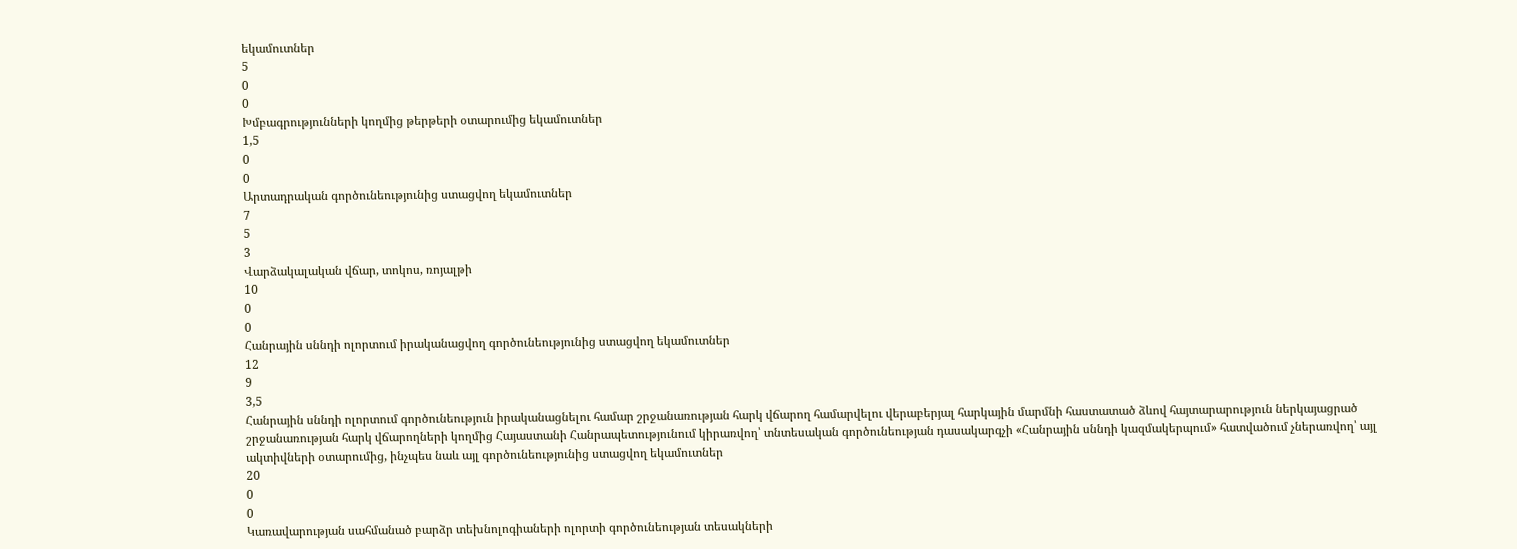եկամուտներ
5
0
0
Խմբագրությունների կողմից թերթերի օտարումից եկամուտներ
1,5
0
0
Արտադրական գործունեությունից ստացվող եկամուտներ
7
5
3
Վարձակալական վճար, տոկոս, ռոյալթի
10
0
0
Հանրային սննդի ոլորտում իրականացվող գործունեությունից ստացվող եկամուտներ
12
9
3,5
Հանրային սննդի ոլորտում գործունեություն իրականացնելու համար շրջանառության հարկ վճարող համարվելու վերաբերյալ հարկային մարմնի հաստատած ձևով հայտարարություն ներկայացրած շրջանառության հարկ վճարողների կողմից Հայաստանի Հանրապետությունում կիրառվող՝ տնտեսական գործունեության դասակարգչի «Հանրային սննդի կազմակերպում» հատվածում չներառվող՝ այլ ակտիվների օտարումից, ինչպես նաև այլ գործունեությունից ստացվող եկամուտներ
20
0
0
Կառավարության սահմանած բարձր տեխնոլոգիաների ոլորտի գործունեության տեսակների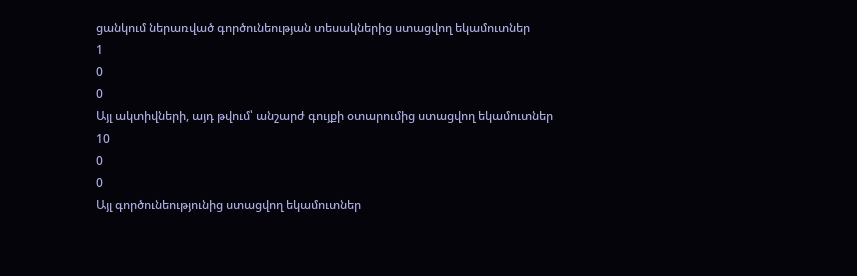ցանկում ներառված գործունեության տեսակներից ստացվող եկամուտներ
1
0
0
Այլ ակտիվների, այդ թվում՝ անշարժ գույքի օտարումից ստացվող եկամուտներ
10
0
0
Այլ գործունեությունից ստացվող եկամուտներ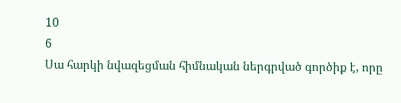10
6
Սա հարկի նվազեցման հիմնական ներգրված գործիք է, որը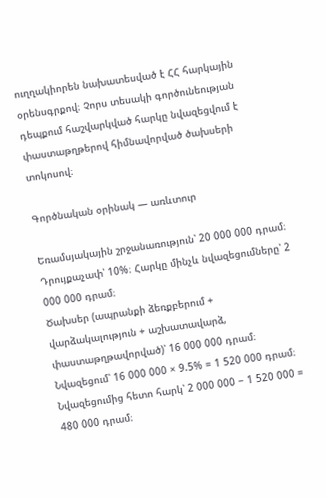ուղղակիորեն նախատեսված է ՀՀ հարկային օրենսգրքով։ Չորս տեսակի գործունեության դեպքում հաշվարկված հարկը նվազեցվում է փաստաթղթերով հիմնավորված ծախսերի տոկոսով։

Գործնական օրինակ — առևտուր

Եռամսյակային շրջանառություն՝ 20 000 000 դրամ։ Դրույքաչափ՝ 10%։ Հարկը մինչև նվազեցումները՝ 2 000 000 դրամ։
Ծախսեր (ապրանքի ձեռքբերում + վարձակալություն + աշխատավարձ, փաստաթղթավորված)՝ 16 000 000 դրամ։
Նվազեցում՝ 16 000 000 × 9.5% = 1 520 000 դրամ։
Նվազեցումից հետո հարկ՝ 2 000 000 − 1 520 000 = 480 000 դրամ։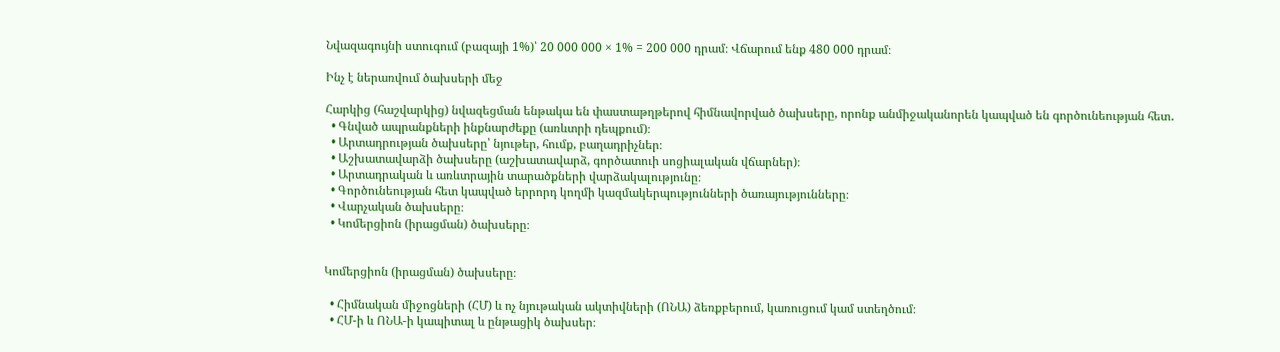Նվազագույնի ստուգում (բազայի 1%)՝ 20 000 000 × 1% = 200 000 դրամ։ Վճարում ենք 480 000 դրամ։

Ինչ է ներառվում ծախսերի մեջ

Հարկից (հաշվարկից) նվազեցման ենթակա են փաստաթղթերով հիմնավորված ծախսերը, որոնք անմիջականորեն կապված են գործունեության հետ․
  • Գնված ապրանքների ինքնարժեքը (առևտրի դեպքում)։
  • Արտադրության ծախսերը՝ նյութեր, հումք, բաղադրիչներ։
  • Աշխատավարձի ծախսերը (աշխատավարձ, գործատուի սոցիալական վճարներ)։
  • Արտադրական և առևտրային տարածքների վարձակալությունը։
  • Գործունեության հետ կապված երրորդ կողմի կազմակերպությունների ծառայությունները։
  • Վարչական ծախսերը։
  • Կոմերցիոն (իրացման) ծախսերը։


Կոմերցիոն (իրացման) ծախսերը։

  • Հիմնական միջոցների (ՀՄ) և ոչ նյութական ակտիվների (ՈՆԱ) ձեռքբերում, կառուցում կամ ստեղծում։
  • ՀՄ-ի և ՈՆԱ-ի կապիտալ և ընթացիկ ծախսեր։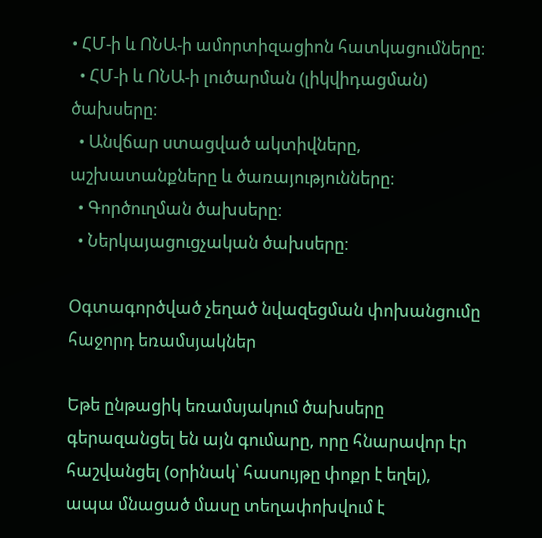• ՀՄ-ի և ՈՆԱ-ի ամորտիզացիոն հատկացումները։
  • ՀՄ-ի և ՈՆԱ-ի լուծարման (լիկվիդացման) ծախսերը։
  • Անվճար ստացված ակտիվները, աշխատանքները և ծառայությունները։
  • Գործուղման ծախսերը։
  • Ներկայացուցչական ծախսերը։

Օգտագործված չեղած նվազեցման փոխանցումը հաջորդ եռամսյակներ

Եթե ընթացիկ եռամսյակում ծախսերը գերազանցել են այն գումարը, որը հնարավոր էր հաշվանցել (օրինակ՝ հասույթը փոքր է եղել), ապա մնացած մասը տեղափոխվում է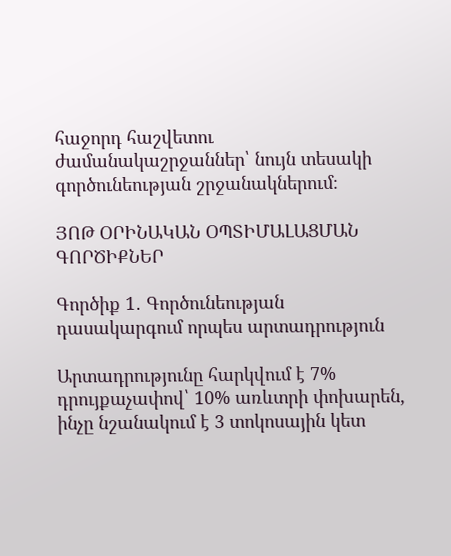հաջորդ հաշվետու ժամանակաշրջաններ՝ նույն տեսակի գործունեության շրջանակներում։

ՅՈԹ ՕՐԻՆԱԿԱՆ ՕՊՏԻՄԱԼԱՑՄԱՆ ԳՈՐԾԻՔՆԵՐ

Գործիք 1․ Գործունեության դասակարգում որպես արտադրություն

Արտադրությունը հարկվում է 7% դրույքաչափով՝ 10% առևտրի փոխարեն, ինչը նշանակում է 3 տոկոսային կետ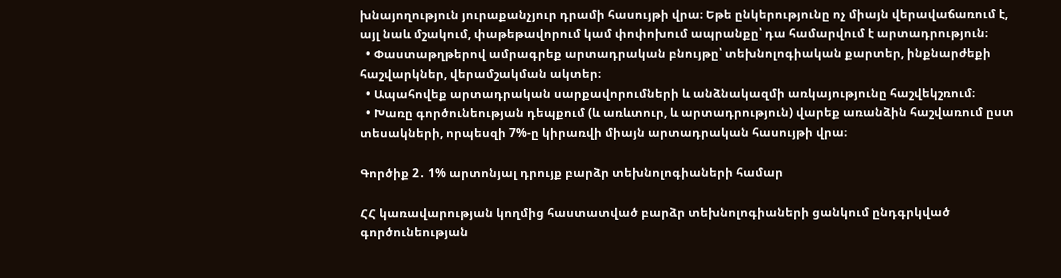խնայողություն յուրաքանչյուր դրամի հասույթի վրա։ Եթե ընկերությունը ոչ միայն վերավաճառում է, այլ նաև մշակում, փաթեթավորում կամ փոփոխում ապրանքը՝ դա համարվում է արտադրություն։
  • Փաստաթղթերով ամրագրեք արտադրական բնույթը՝ տեխնոլոգիական քարտեր, ինքնարժեքի հաշվարկներ, վերամշակման ակտեր։
  • Ապահովեք արտադրական սարքավորումների և անձնակազմի առկայությունը հաշվեկշռում։
  • Խառը գործունեության դեպքում (և առևտուր, և արտադրություն) վարեք առանձին հաշվառում ըստ տեսակների, որպեսզի 7%-ը կիրառվի միայն արտադրական հասույթի վրա։

Գործիք 2․ 1% արտոնյալ դրույք բարձր տեխնոլոգիաների համար

ՀՀ կառավարության կողմից հաստատված բարձր տեխնոլոգիաների ցանկում ընդգրկված գործունեության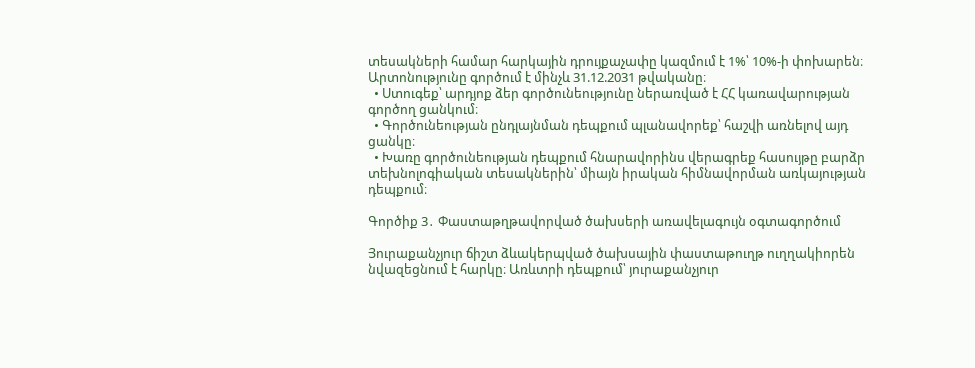տեսակների համար հարկային դրույքաչափը կազմում է 1%՝ 10%-ի փոխարեն։ Արտոնությունը գործում է մինչև 31.12.2031 թվականը։
  • Ստուգեք՝ արդյոք ձեր գործունեությունը ներառված է ՀՀ կառավարության գործող ցանկում։
  • Գործունեության ընդլայնման դեպքում պլանավորեք՝ հաշվի առնելով այդ ցանկը։
  • Խառը գործունեության դեպքում հնարավորինս վերագրեք հասույթը բարձր տեխնոլոգիական տեսակներին՝ միայն իրական հիմնավորման առկայության դեպքում։

Գործիք 3․ Փաստաթղթավորված ծախսերի առավելագույն օգտագործում

Յուրաքանչյուր ճիշտ ձևակերպված ծախսային փաստաթուղթ ուղղակիորեն նվազեցնում է հարկը։ Առևտրի դեպքում՝ յուրաքանչյուր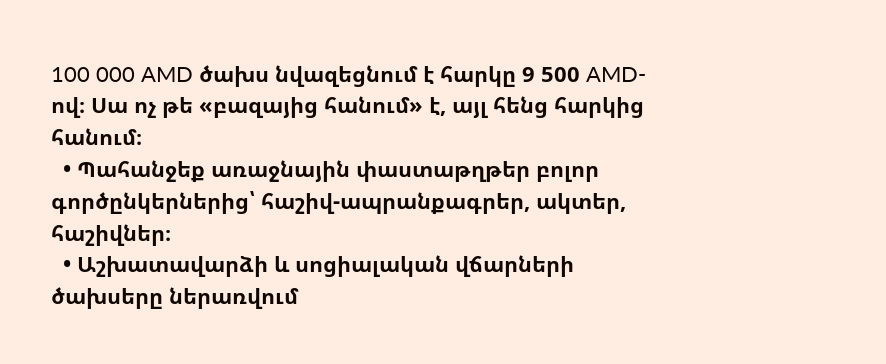100 000 AMD ծախս նվազեցնում է հարկը 9 500 AMD-ով։ Սա ոչ թե «բազայից հանում» է, այլ հենց հարկից հանում։
  • Պահանջեք առաջնային փաստաթղթեր բոլոր գործընկերներից՝ հաշիվ-ապրանքագրեր, ակտեր, հաշիվներ։
  • Աշխատավարձի և սոցիալական վճարների ծախսերը ներառվում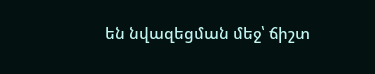են նվազեցման մեջ՝ ճիշտ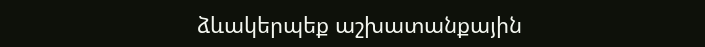ձևակերպեք աշխատանքային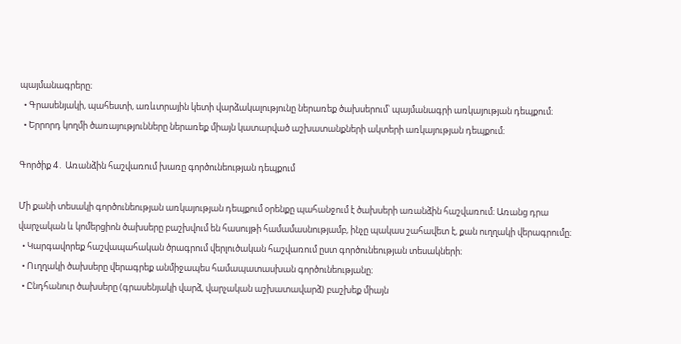պայմանագրերը։
  • Գրասենյակի, պահեստի, առևտրային կետի վարձակալությունը ներառեք ծախսերում՝ պայմանագրի առկայության դեպքում։
  • Երրորդ կողմի ծառայությունները ներառեք միայն կատարված աշխատանքների ակտերի առկայության դեպքում։

Գործիք 4․ Առանձին հաշվառում խառը գործունեության դեպքում

Մի քանի տեսակի գործունեության առկայության դեպքում օրենքը պահանջում է ծախսերի առանձին հաշվառում։ Առանց դրա վարչական և կոմերցիոն ծախսերը բաշխվում են հասույթի համամասնությամբ, ինչը պակաս շահավետ է, քան ուղղակի վերագրումը։
  • Կարգավորեք հաշվապահական ծրագրում վերլուծական հաշվառում ըստ գործունեության տեսակների։
  • Ուղղակի ծախսերը վերագրեք անմիջապես համապատասխան գործունեությանը։
  • Ընդհանուր ծախսերը (գրասենյակի վարձ, վարչական աշխատավարձ) բաշխեք միայն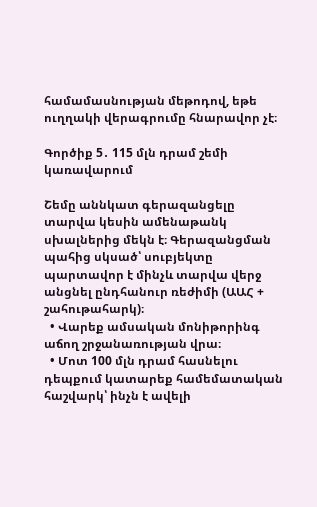համամասնության մեթոդով, եթե ուղղակի վերագրումը հնարավոր չէ։

Գործիք 5․ 115 մլն դրամ շեմի կառավարում

Շեմը աննկատ գերազանցելը տարվա կեսին ամենաթանկ սխալներից մեկն է։ Գերազանցման պահից սկսած՝ սուբյեկտը պարտավոր է մինչև տարվա վերջ անցնել ընդհանուր ռեժիմի (ԱԱՀ + շահութահարկ)։
  • Վարեք ամսական մոնիթորինգ աճող շրջանառության վրա։
  • Մոտ 100 մլն դրամ հասնելու դեպքում կատարեք համեմատական հաշվարկ՝ ինչն է ավելի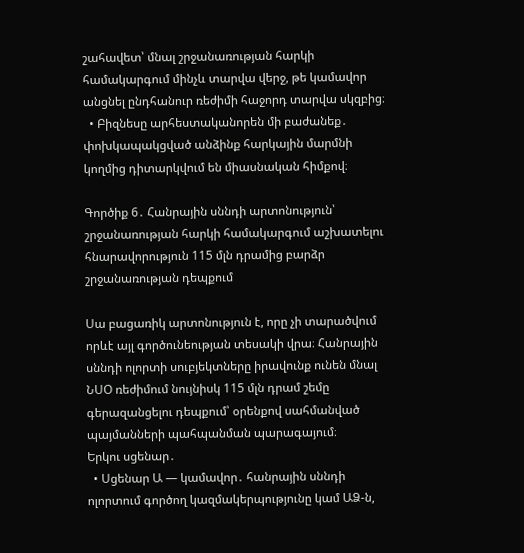շահավետ՝ մնալ շրջանառության հարկի համակարգում մինչև տարվա վերջ, թե կամավոր անցնել ընդհանուր ռեժիմի հաջորդ տարվա սկզբից։
  • Բիզնեսը արհեստականորեն մի բաժանեք․ փոխկապակցված անձինք հարկային մարմնի կողմից դիտարկվում են միասնական հիմքով։

Գործիք 6․ Հանրային սննդի արտոնություն՝ շրջանառության հարկի համակարգում աշխատելու հնարավորություն 115 մլն դրամից բարձր շրջանառության դեպքում

Սա բացառիկ արտոնություն է, որը չի տարածվում որևէ այլ գործունեության տեսակի վրա։ Հանրային սննդի ոլորտի սուբյեկտները իրավունք ունեն մնալ ՆՍՕ ռեժիմում նույնիսկ 115 մլն դրամ շեմը գերազանցելու դեպքում՝ օրենքով սահմանված պայմանների պահպանման պարագայում։
Երկու սցենար․
  • Սցենար Ա — կամավոր․ հանրային սննդի ոլորտում գործող կազմակերպությունը կամ ԱՁ-ն,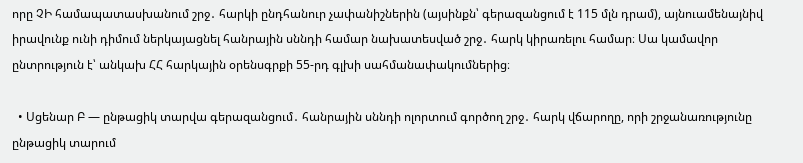որը ՉԻ համապատասխանում շրջ․ հարկի ընդհանուր չափանիշներին (այսինքն՝ գերազանցում է 115 մլն դրամ), այնուամենայնիվ իրավունք ունի դիմում ներկայացնել հանրային սննդի համար նախատեսված շրջ․ հարկ կիրառելու համար։ Սա կամավոր ընտրություն է՝ անկախ ՀՀ հարկային օրենսգրքի 55-րդ գլխի սահմանափակումներից։

  • Սցենար Բ — ընթացիկ տարվա գերազանցում․ հանրային սննդի ոլորտում գործող շրջ․ հարկ վճարողը, որի շրջանառությունը ընթացիկ տարում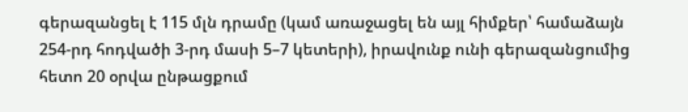գերազանցել է 115 մլն դրամը (կամ առաջացել են այլ հիմքեր՝ համաձայն 254-րդ հոդվածի 3-րդ մասի 5–7 կետերի), իրավունք ունի գերազանցումից հետո 20 օրվա ընթացքում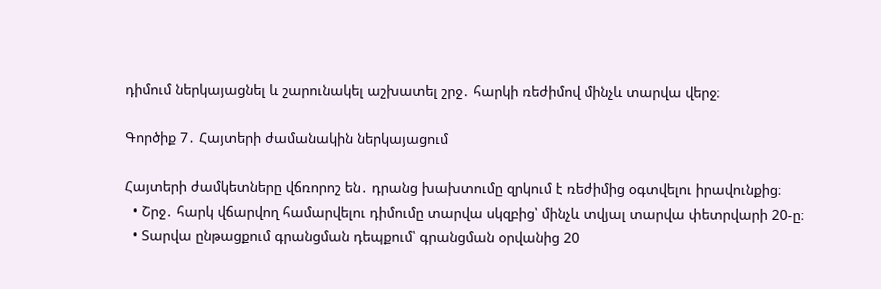դիմում ներկայացնել և շարունակել աշխատել շրջ․ հարկի ռեժիմով մինչև տարվա վերջ։

Գործիք 7․ Հայտերի ժամանակին ներկայացում

Հայտերի ժամկետները վճռորոշ են․ դրանց խախտումը զրկում է ռեժիմից օգտվելու իրավունքից։
  • Շրջ․ հարկ վճարվող համարվելու դիմումը տարվա սկզբից՝ մինչև տվյալ տարվա փետրվարի 20-ը։
  • Տարվա ընթացքում գրանցման դեպքում՝ գրանցման օրվանից 20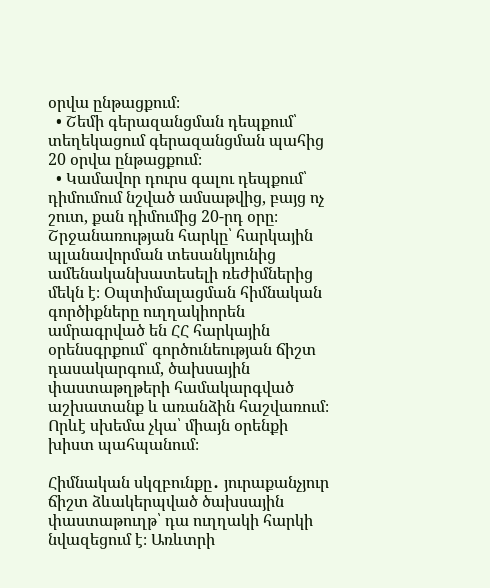օրվա ընթացքում։
  • Շեմի գերազանցման դեպքում՝ տեղեկացում գերազանցման պահից 20 օրվա ընթացքում։
  • Կամավոր դուրս գալու դեպքում՝ դիմումում նշված ամսաթվից, բայց ոչ շուտ, քան դիմումից 20-րդ օրը։
Շրջանառության հարկը՝ հարկային պլանավորման տեսանկյունից ամենականխատեսելի ռեժիմներից մեկն է։ Օպտիմալացման հիմնական գործիքները ուղղակիորեն ամրագրված են ՀՀ հարկային օրենսգրքում՝ գործունեության ճիշտ դասակարգում, ծախսային փաստաթղթերի համակարգված աշխատանք և առանձին հաշվառում։ Որևէ սխեմա չկա՝ միայն օրենքի խիստ պահպանում։

Հիմնական սկզբունքը․ յուրաքանչյուր ճիշտ ձևակերպված ծախսային փաստաթուղթ՝ դա ուղղակի հարկի նվազեցում է։ Առևտրի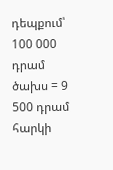դեպքում՝ 100 000 դրամ ծախս = 9 500 դրամ հարկի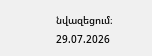նվազեցում։
29.07.2026